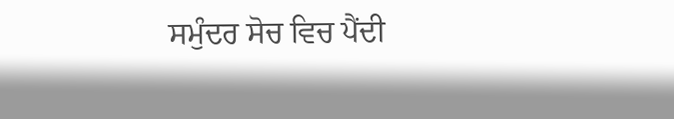ਸਮੁੰਦਰ ਸੋਚ ਵਿਚ ਪੈਂਦੀ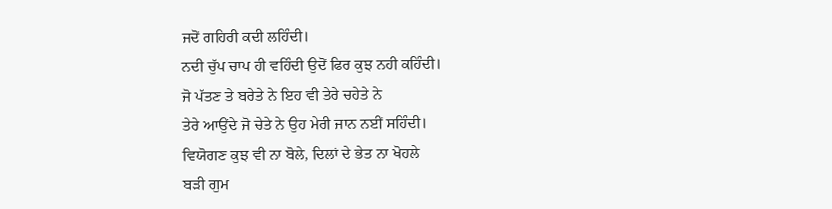ਜਦੋਂ ਗਹਿਰੀ ਕਦੀ ਲਹਿੰਦੀ।
ਨਦੀ ਚੁੱਪ ਚਾਪ ਹੀ ਵਹਿੰਦੀ ਉਦੋਂ ਫਿਰ ਕੁਝ ਨਹੀ ਕਹਿੰਦੀ।
ਜੋ ਪੱਤਣ ਤੇ ਬਰੇਤੇ ਨੇ ਇਹ ਵੀ ਤੇਰੇ ਚਹੇਤੇ ਨੇ
ਤੇਰੇ ਆਉਂਦੇ ਜੋ ਚੇਤੇ ਨੇ ਉਹ ਮੇਰੀ ਜਾਨ ਨਈਂ ਸਹਿੰਦੀ।
ਵਿਯੋਗਣ ਕੁਝ ਵੀ ਨਾ ਬੋਲੇ, ਦਿਲਾਂ ਦੇ ਭੇਤ ਨਾ ਖੋਹਲੇ
ਬੜੀ ਗੁਮ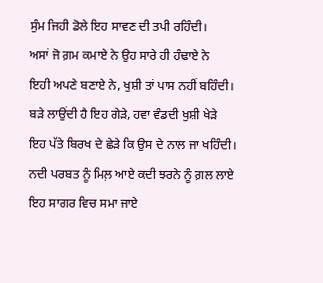ਸੁੰਮ ਜਿਹੀ ਡੋਲੇ ਇਹ ਸਾਵਣ ਦੀ ਤਪੀ ਰਹਿੰਦੀ।
ਅਸਾਂ ਜੋ ਗ਼ਮ ਕਮਾਏ ਨੇ ਉਹ ਸਾਰੇ ਹੀ ਹੰਢਾਏ ਨੇ
ਇਹੀ ਅਪਣੇ ਬਣਾਏ ਨੇ, ਖੁਸ਼ੀ ਤਾਂ ਪਾਸ ਨਹੀਂ ਬਹਿੰਦੀ।
ਬੜੇ ਲਾਉਂਦੀ ਹੈ ਇਹ ਗੇੜੇ, ਹਵਾ ਵੰਡਦੀ ਖੁਸ਼ੀ ਖੇੜੇ
ਇਹ ਪੱਤੇ ਬਿਰਖ ਦੇ ਛੇੜੇ ਕਿ ਉਸ ਦੇ ਨਾਲ ਜਾ ਖਹਿੰਦੀ।
ਨਦੀ ਪਰਬਤ ਨੂੰ ਮਿਲ਼ ਆਏ ਕਦੀ ਝਰਨੇ ਨੂੰ ਗ਼ਲ ਲਾਏ
ਇਹ ਸਾਗਰ ਵਿਚ ਸਮਾ ਜਾਏ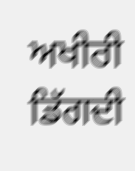ਅਖੀਰੀ ਡਿੱਗਦੀ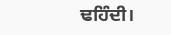ਢਹਿੰਦੀ।